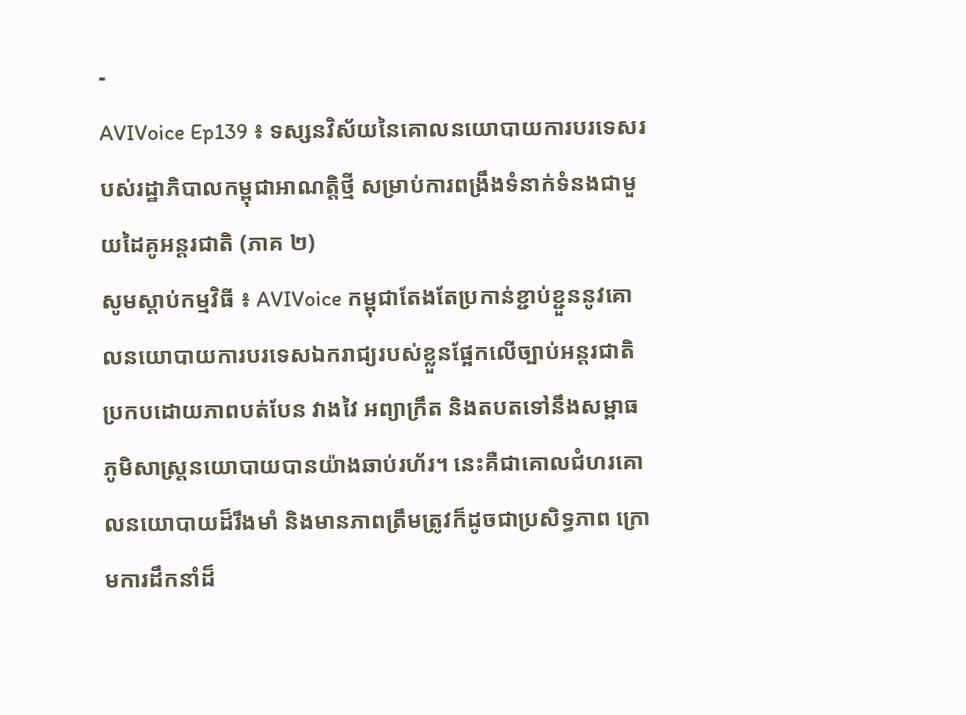-
AVIVoice Ep139 ៖ ទស្សនវិស័យនៃគោលនយោបាយការបរទេសរបស់រដ្ឋាភិបាលកម្ពុជាអាណត្តិថ្មី សម្រាប់ការពង្រឹងទំនាក់ទំនងជាមួយដៃគូអន្តរជាតិ (ភាគ ២)
សូមស្តាប់កម្មវិធី ៖ AVIVoice កម្ពុជាតែងតែប្រកាន់ខ្ជាប់ខ្ជួននូវគោលនយោបាយការបរទេសឯករាជ្យរបស់ខ្លួនផ្អែកលើច្បាប់អន្តរជាតិ ប្រកបដោយភាពបត់បែន វាងវៃ អព្យាក្រឹត និងតបតទៅនឹងសម្ពាធភូមិសាស្រ្តនយោបាយបានយ៉ាងឆាប់រហ័រ។ នេះគឺជាគោលជំហរគោលនយោបាយដ៏រឹងមាំ និងមានភាពត្រឹមត្រូវក៏ដូចជាប្រសិទ្ធភាព ក្រោមការដឹកនាំដ៏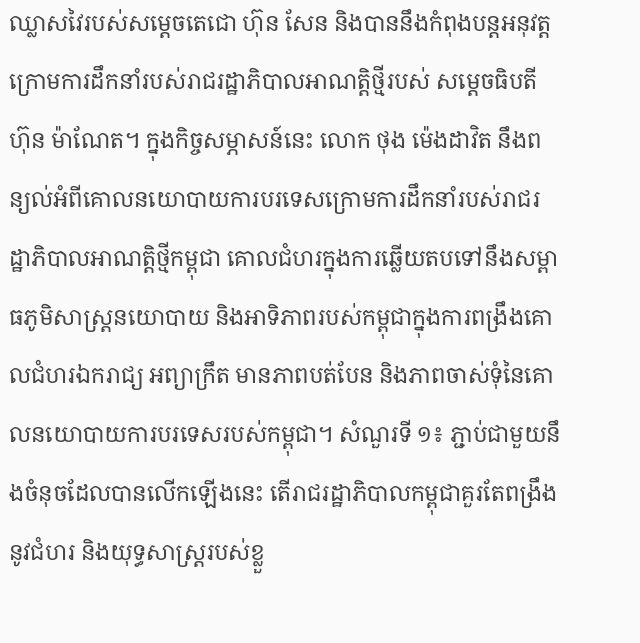ឈ្លាសវៃរបស់សម្ដេចតេជោ ហ៊ុន សែន និងបាននឹងកំពុងបន្តអនុវត្តក្រោមការដឹកនាំរបស់រាជរដ្ឋាភិបាលអាណត្តិថ្មីរបស់ សម្ដេចធិបតី ហ៊ុន ម៉ាណែត។ ក្នុងកិច្ចសម្ភាសន៍នេះ លោក ថុង ម៉េងដាវិត នឹងពន្យល់អំពីគោលនយោបាយការបរទេសក្រោមការដឹកនាំរបស់រាជរដ្ឋាភិបាលអាណត្តិថ្មីកម្ពុជា គោលជំហរក្នុងការឆ្លើយតបទៅនឹងសម្ពាធភូមិសាស្រ្តនយោបាយ និងអាទិភាពរបស់កម្ពុជាក្នុងការពង្រឹងគោលជំហរឯករាជ្យ អព្យាក្រឹត មានភាពបត់បែន និងភាពចាស់ទុំនៃគោលនយោបាយការបរទេសរបស់កម្ពុជា។ សំណួរទី ១៖ ភ្ជាប់ជាមួយនឹងចំនុចដែលបានលើកឡើងនេះ តើរាជរដ្ឋាភិបាលកម្ពុជាគួរតែពង្រឹងនូវជំហរ និងយុទ្ធសាស្រ្តរបស់ខ្លួ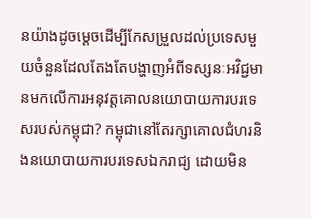នយ៉ាងដូចម្ដេចដើម្បីកែសម្រួលដល់ប្រទេសមួយចំនួនដែលតែងតែបង្ហាញអំពីទស្សនៈអវិជ្ជមានមកលើការអនុវត្តគោលនយោបាយការបរទេសរបស់កម្ពុជា? កម្ពុជានៅតែរក្សាគោលជំហរនិងនយោបាយការបរទេសឯករាជ្យ ដោយមិន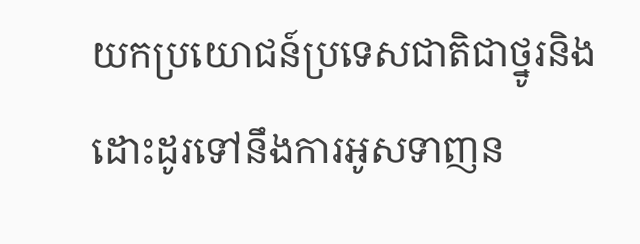យកប្រយោជន៍ប្រទេសជាតិជាថ្នូរនិងដោះដូរទៅនឹងការអូសទាញន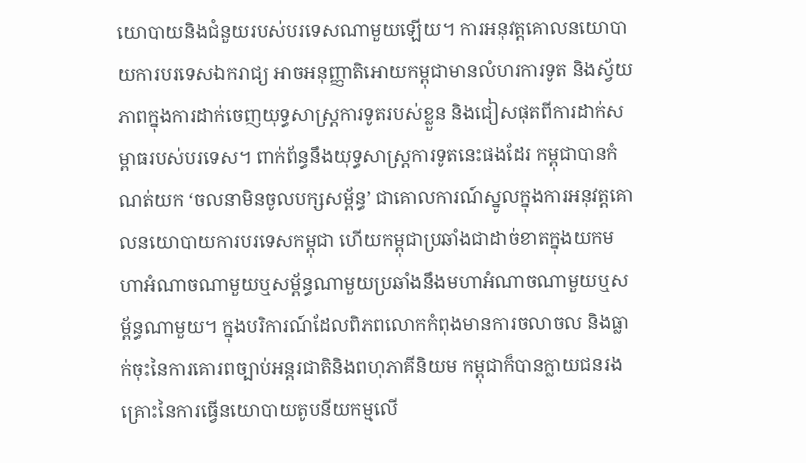យោបាយនិងជំនួយរបស់បរទេសណាមួយឡើយ។ ការអនុវត្តគោលនយោបាយការបរទេសឯករាជ្យ អាចអនុញ្ញាតិអោយកម្ពុជាមានលំហរការទូត និងស្វ័យភាពក្នុងការដាក់ចេញយុទ្ធសាស្រ្តការទូតរបស់ខ្លួន និងជៀសផុតពីការដាក់សម្ពាធរបស់បរទេស។ ពាក់ព័ន្ធនឹងយុទ្ធសាស្រ្តការទូតនេះផងដែរ កម្ពុជាបានកំណត់យក ‘ចលនាមិនចូលបក្សសម្ព័ន្ធ’ ជាគោលការណ៍ស្នូលក្នុងការអនុវត្តគោលនយោបាយការបរទេសកម្ពុជា ហើយកម្ពុជាប្រឆាំងជាដាច់ខាតក្នុងយកមហាអំណាចណាមួយឬសម្ព័ន្ធណាមួយប្រឆាំងនឹងមហាអំណាចណាមួយឬសម្ព័ន្ធណាមួយ។ ក្នុងបរិការណ៍ដែលពិភពលោកកំពុងមានការចលាចល និងធ្លាក់ចុះនៃការគោរពច្បាប់អន្តរជាតិនិងពហុភាគីនិយម កម្ពុជាក៏បានក្លាយជនរងគ្រោះនៃការធ្វើនយោបាយតូបនីយកម្មលើ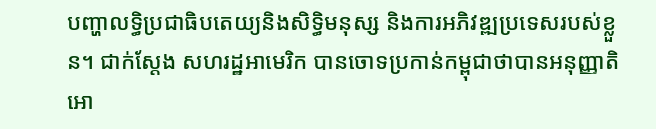បញ្ហាលទ្ធិប្រជាធិបតេយ្យនិងសិទ្ធិមនុស្ស និងការអភិវឌ្ឍប្រទេសរបស់ខ្លួន។ ជាក់ស្តែង សហរដ្ឋអាមេរិក បានចោទប្រកាន់កម្ពុជាថាបានអនុញ្ញាតិអោ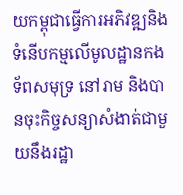យកម្ពុជាធ្វើការអភិវឌ្ឍនិងទំនើបកម្មលើមូលដ្ឋានកងទ័ពសមុទ្រ នៅរាម និងបានចុះកិច្ចសន្យាសំងាត់ជាមួយនឹងរដ្ឋា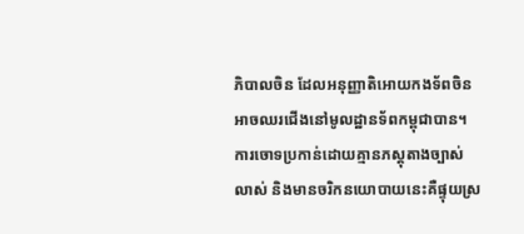ភិបាលចិន ដែលអនុញ្ញាតិអោយកងទ័ពចិនអាចឈរជើងនៅមូលដ្ឋានទ័ពកម្ពុជាបាន។ ការចោទប្រកាន់ដោយគ្មានភស្តុតាងច្បាស់លាស់ និងមានចរិកនយោបាយនេះគឺផ្ទុយស្រ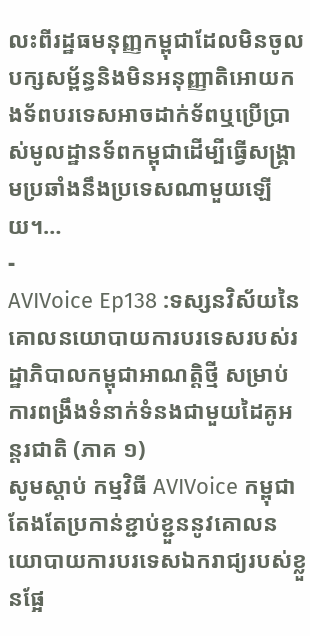លះពីរដ្ឋធមនុញ្ញកម្ពុជាដែលមិនចូលបក្សសម្ព័ន្ធនិងមិនអនុញ្ញាតិអោយកងទ័ពបរទេសអាចដាក់ទ័ពឬប្រើប្រាស់មូលដ្ឋានទ័ពកម្ពុជាដើម្បីធ្វើសង្រ្គាមប្រឆាំងនឹងប្រទេសណាមួយឡើយ។…
-
AVIVoice Ep138 :ទស្សនវិស័យនៃគោលនយោបាយការបរទេសរបស់រដ្ឋាភិបាលកម្ពុជាអាណត្តិថ្មី សម្រាប់ការពង្រឹងទំនាក់ទំនងជាមួយដៃគូអន្តរជាតិ (ភាគ ១)
សូមស្តាប់ កម្មវិធី AVIVoice កម្ពុជាតែងតែប្រកាន់ខ្ជាប់ខ្ជួននូវគោលនយោបាយការបរទេសឯករាជ្យរបស់ខ្លួនផ្អែ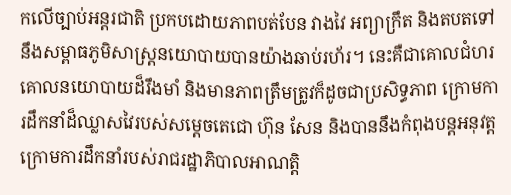កលើច្បាប់អន្តរជាតិ ប្រកបដោយភាពបត់បែន វាងវៃ អព្យាក្រឹត និងតបតទៅនឹងសម្ពាធភូមិសាស្រ្តនយោបាយបានយ៉ាងឆាប់រហ័រ។ នេះគឺជាគោលជំហរគោលនយោបាយដ៏រឹងមាំ និងមានភាពត្រឹមត្រូវក៏ដូចជាប្រសិទ្ធភាព ក្រោមការដឹកនាំដ៏ឈ្លាសវៃរបស់សម្ដេចតេជោ ហ៊ុន សែន និងបាននឹងកំពុងបន្តអនុវត្តក្រោមការដឹកនាំរបស់រាជរដ្ឋាភិបាលអាណត្តិ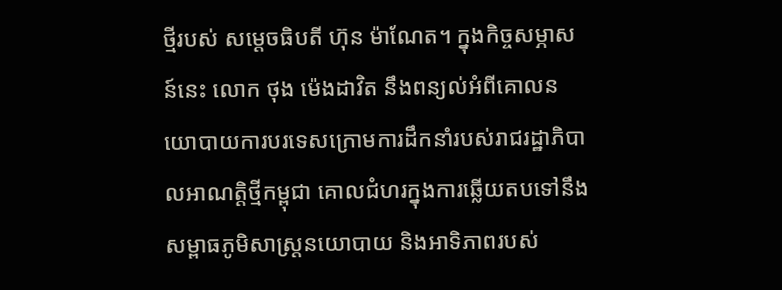ថ្មីរបស់ សម្ដេចធិបតី ហ៊ុន ម៉ាណែត។ ក្នុងកិច្ចសម្ភាសន៍នេះ លោក ថុង ម៉េងដាវិត នឹងពន្យល់អំពីគោលនយោបាយការបរទេសក្រោមការដឹកនាំរបស់រាជរដ្ឋាភិបាលអាណត្តិថ្មីកម្ពុជា គោលជំហរក្នុងការឆ្លើយតបទៅនឹងសម្ពាធភូមិសាស្រ្តនយោបាយ និងអាទិភាពរបស់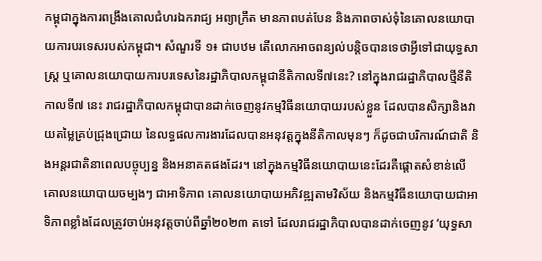កម្ពុជាក្នុងការពង្រឹងគោលជំហរឯករាជ្យ អព្យាក្រឹត មានភាពបត់បែន និងភាពចាស់ទុំនៃគោលនយោបាយការបរទេសរបស់កម្ពុជា។ សំណួរទី ១៖ ជាបឋម តើលោកអាចពន្យល់បន្តិចបានទេថាអ្វីទៅជាយុទ្ធសាស្រ្ត ឬគោលនយោបាយការបរទេសនៃរដ្ឋាភិបាលកម្ពុជានីតិកាលទី៧នេះ? នៅក្នុងរាជរដ្ឋាភិបាលថ្មីនីតិកាលទី៧ នេះ រាជរដ្ឋាភិបាលកម្ពុជាបានដាក់ចេញនូវកម្មវិធីនយោបាយរបស់ខ្លួន ដែលបានសិក្សានិងវាយតម្លៃគ្រប់ជ្រុងជ្រោយ នៃលទ្ធផលការងារដែលបានអនុវត្តក្នុងនីតិកាលមុនៗ ក៏ដូចជាបរិការណ៍ជាតិ និងអន្តរជាតិនាពេលបច្ចុប្បន្ន និងអនាគតផងដែរ។ នៅក្នុងកម្មវិធីនយោបាយនេះដែរគឺផ្តោតសំខាន់លើគោលនយោបាយចម្បងៗ ជាអាទិភាព គោលនយោបាយអភិវឌ្ឍតាមវិស័យ និងកម្មវិធីនយោបាយជាអាទិភាពខ្លាំងដែលត្រូវចាប់អនុវត្តចាប់ពីឆ្នាំ២០២៣ តទៅ ដែលរាជរដ្ឋាភិបាលបានដាក់ចេញនូវ ‘យុទ្ធសា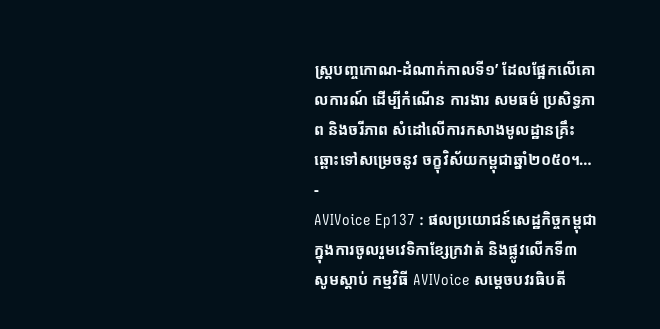ស្រ្តបញ្ចកោណ-ដំណាក់កាលទី១’ ដែលផ្អែកលើគោលការណ៍ ដើម្បីកំណើន ការងារ សមធម៌ ប្រសិទ្ធភាព និងចរីភាព សំដៅលើការកសាងមូលដ្ឋានគ្រឹះឆ្ពោះទៅសម្រេចនូវ ចក្ខុវិស័យកម្ពុជាឆ្នាំ២០៥០។…
-
AVIVoice Ep137 : ផលប្រយោជន៍សេដ្ឋកិច្ចកម្ពុជាក្នុងការចូលរួមវេទិកាខ្សែក្រវាត់ និងផ្លូវលើកទី៣
សូមស្តាប់ កម្មវិធី AVIVoice សម្ដេចបវរធិបតី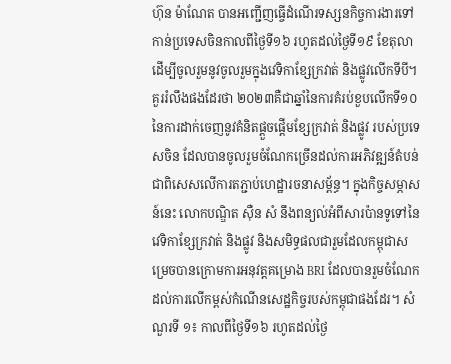ហ៊ុន ម៉ាណែត បានអញ្ជើញធ្ចើដំណើរទស្សនកិច្ចការងារទៅកាន់ប្រទេសចិនកាលពីថ្ងៃទី១៦ រហូតដល់ថ្ងៃទី១៩ ខែតុលា ដើម្បីចូលរួមនូវចូលរួមក្នុងវេទិកាខ្សែក្រវាត់ និងផ្លូវលើកទីបី។ គួររំលឹងផងដែរថា ២០២៣គឺជាឆ្នាំនៃការគំរប់ខួបលើកទី១០ នៃការដាក់ចេញនូវគំនិតផ្ដួចផ្ដើមខ្សែក្រវាត់ និងផ្លូវ របស់ប្រទេសចិន ដែលបានចូលរួមចំណែកច្រើនដល់ការអភិវឌ្ឍន៍តំបន់ ជាពិសេសលើការតភ្ជាប់ហេដ្ឋារចនាសម្ព័ន្ធ។ ក្នុងកិច្ចសម្ភាសន៍នេះ លោកបណ្ឌិត ស៊ឺន សំ នឹងពន្យល់អំពីសារប៉ានទូទៅនៃវេទិកាខ្សែក្រវាត់ និងផ្លូវ និងសមិទ្ធផលជារួមដែលកម្ពុជាសម្រេចបានក្រោមការអនុវត្តគម្រោង BRI ដែលបានរួមចំណែកដល់ការលើកម្ពស់កំណើនសេដ្ឋកិច្ចរបស់កម្ពុជាផងដែរ។ សំណួរទី ១៖ កាលពីថ្ងៃទី១៦ រហូតដល់ថ្ងៃ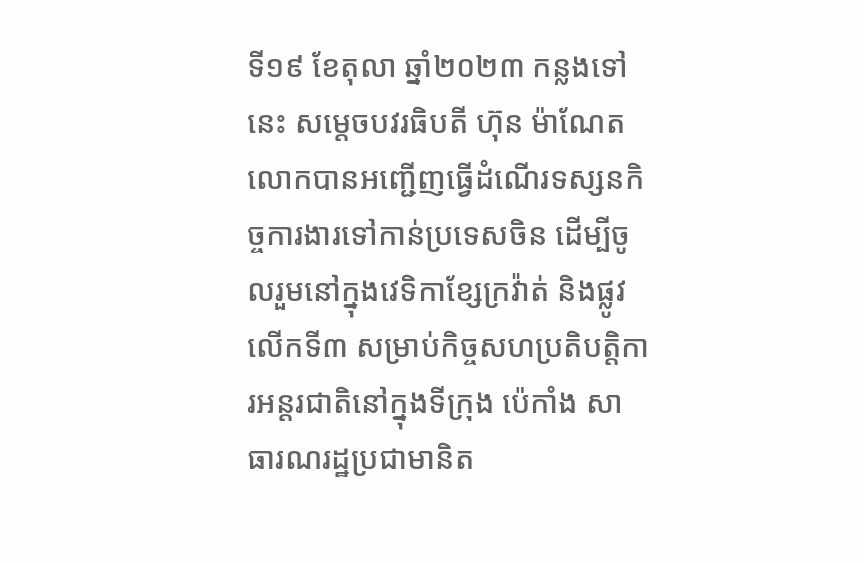ទី១៩ ខែតុលា ឆ្នាំ២០២៣ កន្លងទៅនេះ សម្តេចបវរធិបតី ហ៊ុន ម៉ាណែត លោកបានអញ្ជើញធ្វើដំណើរទស្សនកិច្ចការងារទៅកាន់ប្រទេសចិន ដើម្បីចូលរួមនៅក្នុងវេទិកាខ្សែក្រវ៉ាត់ និងផ្លូវលើកទី៣ សម្រាប់កិច្ចសហប្រតិបត្តិការអន្តរជាតិនៅក្នុងទីក្រុង ប៉េកាំង សាធារណរដ្ឋប្រជាមានិត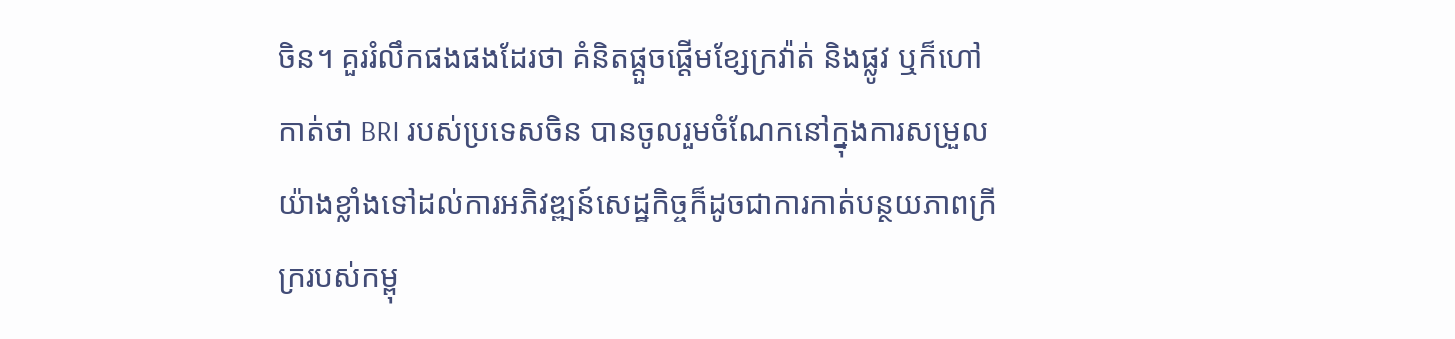ចិន។ គួររំលឹកផងផងដែរថា គំនិតផ្តួចផ្តើមខ្សែក្រវ៉ាត់ និងផ្លូវ ឬក៏ហៅកាត់ថា BRI របស់ប្រទេសចិន បានចូលរួមចំណែកនៅក្នុងការសម្រួលយ៉ាងខ្លាំងទៅដល់ការអភិវឌ្ឍន៍សេដ្ឋកិច្ចក៏ដូចជាការកាត់បន្ថយភាពក្រីក្ររបស់កម្ពុ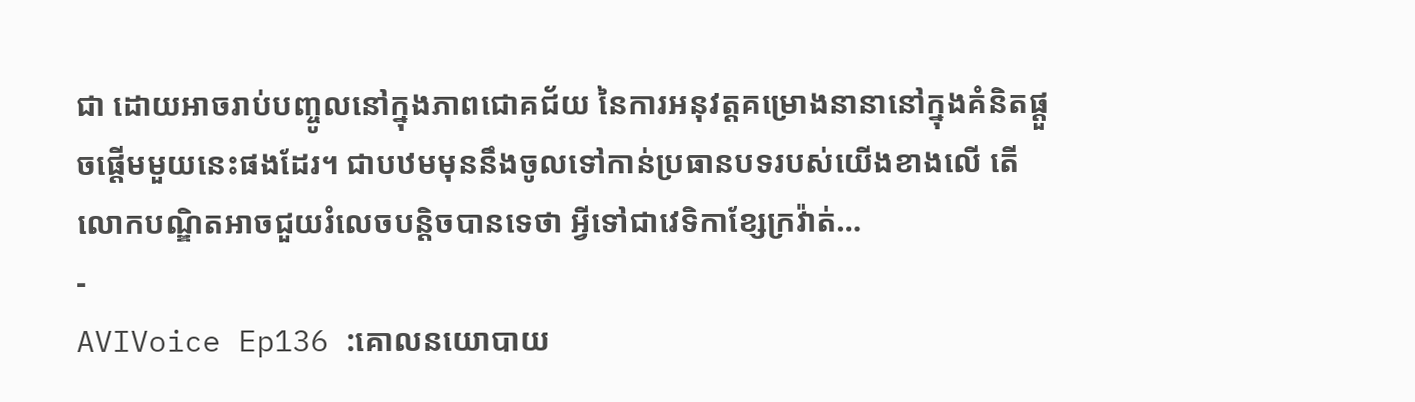ជា ដោយអាចរាប់បញ្ចូលនៅក្នុងភាពជោគជ័យ នៃការអនុវត្តគម្រោងនានានៅក្នុងគំនិតផ្តួចផ្តើមមួយនេះផងដែរ។ ជាបឋមមុននឹងចូលទៅកាន់ប្រធានបទរបស់យើងខាងលើ តើលោកបណ្ឌិតអាចជួយរំលេចបន្តិចបានទេថា អ្វីទៅជាវេទិកាខ្សែក្រវ៉ាត់…
-
AVIVoice Ep136 :គោលនយោបាយ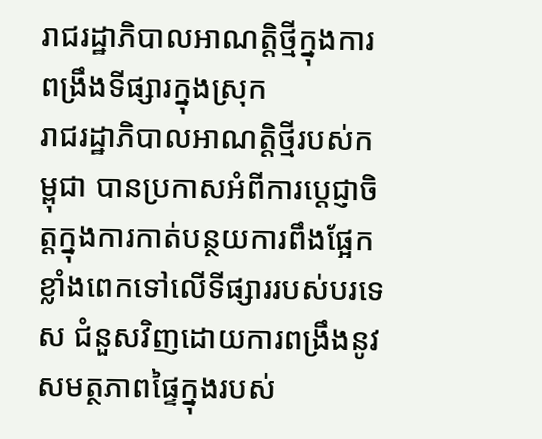រាជរដ្ឋាភិបាលអាណត្តិថ្មីក្នុងការពង្រឹងទីផ្សារក្នុងស្រុក
រាជរដ្ឋាភិបាលអាណត្តិថ្មីរបស់កម្ពុជា បានប្រកាសអំពីការប្ដេជ្ញាចិត្តក្នុងការកាត់បន្ថយការពឹងផ្អែកខ្លាំងពេកទៅលើទីផ្សាររបស់បរទេស ជំនួសវិញដោយការពង្រឹងនូវសមត្ថភាពផ្ទៃក្នុងរបស់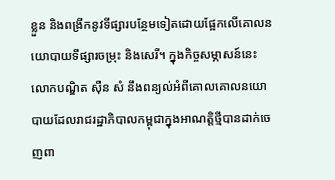ខ្លួន និងពង្រីកនូវទីផ្សារបន្ថែមទៀតដោយផ្អែកលើគោលនយោបាយទីផ្សារចម្រុះ និងសេរី។ ក្នុងកិច្ចសម្ភាសន៍នេះ លោកបណ្ឌិត ស៊ឺន សំ នឹងពន្យល់អំពីគោលគោលនយោបាយដែលរាជរដ្ឋាភិបាលកម្ពុជាក្នុងអាណត្តិថ្មីបានដាក់ចេញពា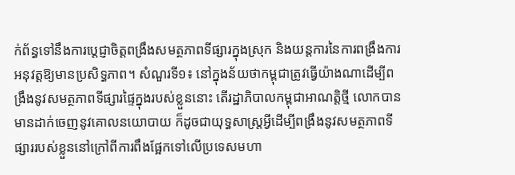ក់ព័ន្ធទៅនឹងការប្ដេជ្ញាចិត្តពង្រឹងសមត្ថភាពទីផ្សារក្នុងស្រុក និងយន្តការនៃការពង្រឹងការអនុវត្តឱ្យមានប្រសិទ្ធភាព។ សំណួរទី១៖ នៅក្នុងន័យថាកម្ពុជាត្រូវធ្វើយ៉ាងណាដើម្បីពង្រឹងនូវសមត្ថភាពទីផ្សារផ្ទៃក្នុងរបស់ខ្លួននោះ តើរដ្ឋាភិបាលកម្ពុជាអាណត្តិថ្មី លោកបានមានដាក់ចេញនូវគោលនយោបាយ ក៏ដូចជាយុទ្ធសាស្ត្រអ្វីដើម្បីពង្រឹងនូវសមត្ថភាពទីផ្សាររបស់ខ្លួននៅក្រៅពីការពឹងផ្អែកទៅលើប្រទេសមហា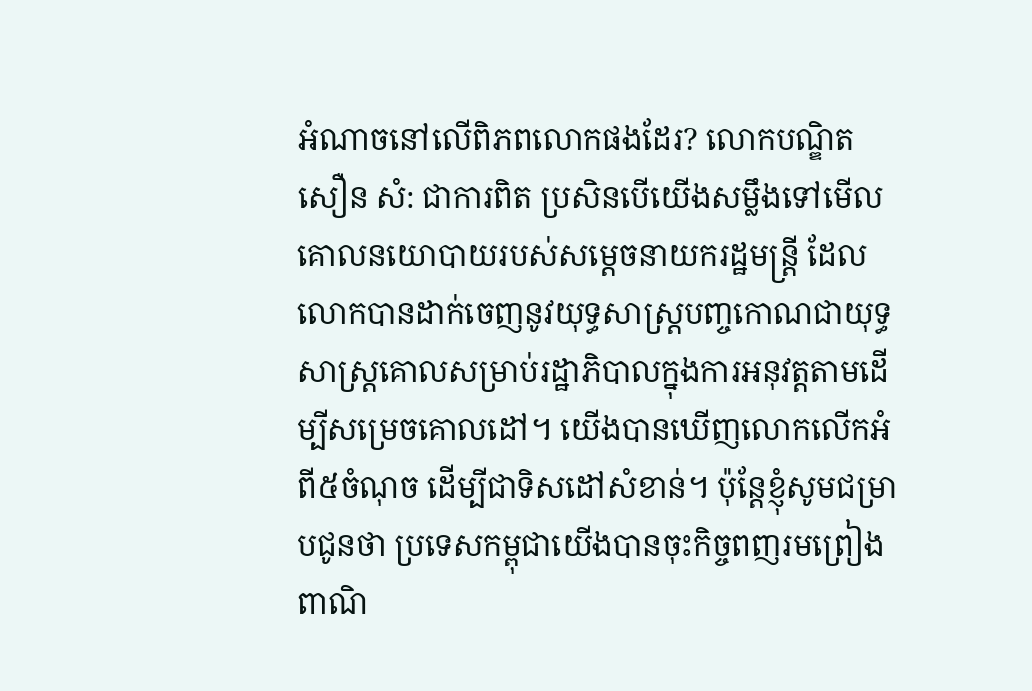អំណាចនៅលើពិភពលោកផងដែរ? លោកបណ្ឌិត សឿន សំ: ជាការពិត ប្រសិនបើយើងសម្លឹងទៅមើលគោលនយោបាយរបស់សម្តេចនាយករដ្ឋមន្រ្តី ដែលលោកបានដាក់ចេញនូវយុទ្ធសាស្ត្របញ្ចកោណជាយុទ្ធសាស្ត្រគោលសម្រាប់រដ្ឋាភិបាលក្នុងការអនុវត្តតាមដើម្បីសម្រេចគោលដៅ។ យើងបានឃើញលោកលើកអំពី៥ចំណុច ដើម្បីជាទិសដៅសំខាន់។ ប៉ុន្តែខ្ញុំសូមជម្រាបជូនថា ប្រទេសកម្ពុជាយើងបានចុះកិច្ចពញរមព្រៀងពាណិ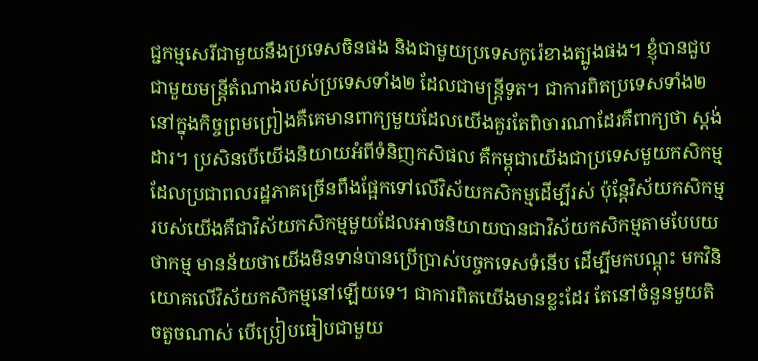ជ្ជកម្មសេរីជាមួយនឹងប្រទេសចិនផង និងជាមួយប្រទេសកូរ៉េខាងត្បូងផង។ ខ្ញុំបានជួបជាមួយមន្ត្រីតំណាងរបស់ប្រទេសទាំង២ ដែលជាមន្ត្រីទូត។ ជាការពិតប្រទេសទាំង២ នៅក្នុងកិច្ចព្រមព្រៀងគឺគេមានពាក្យមួយដែលយើងគួរតែពិចារណាដែរគឺពាក្យថា ស្តង់ដារ។ ប្រសិនបើយើងនិយាយអំពីទំនិញកសិផល គឺកម្ពុជាយើងជាប្រទេសមួយកសិកម្មដែលប្រជាពលរដ្ឋភាគច្រើនពឹងផ្អែកទៅលើវិស័យកសិកម្មដើម្បីរស់ ប៉ុន្តែវិស័យកសិកម្មរបស់យើងគឺជាវិស័យកសិកម្មមួយដែលអាចនិយាយបានជាវិស័យកសិកម្មតាមបែបយថាកម្ម មានន័យថាយើងមិនទាន់បានប្រើប្រាស់បច្ចកទេសទំនើប ដើម្បីមកបណ្តុះ មកវិនិយោគលើវិស័យកសិកម្មនៅឡើយទេ។ ជាការពិតយើងមានខ្លះដែរ តែនៅចំនួនមួយតិចតួចណាស់ បើប្រៀបធៀបជាមួយ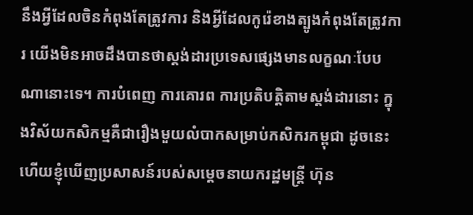នឹងអ្វីដែលចិនកំពុងតែត្រូវការ និងអ្វីដែលកូរ៉េខាងត្បូងកំពុងតែត្រូវការ យើងមិនអាចដឹងបានថាស្តង់ដារប្រទេសផ្សេងមានលក្ខណៈបែបណានោះទេ។ ការបំពេញ ការគោរព ការប្រតិបត្តិតាមស្តង់ដារនោះ ក្នុងវិស័យកសិកម្មគឺជារឿងមួយលំបាកសម្រាប់កសិករកម្ពុជា ដូចនេះហើយខ្ញុំឃើញប្រសាសន៍របស់សម្តេចនាយករដ្ឋមន្ត្រី ហ៊ុន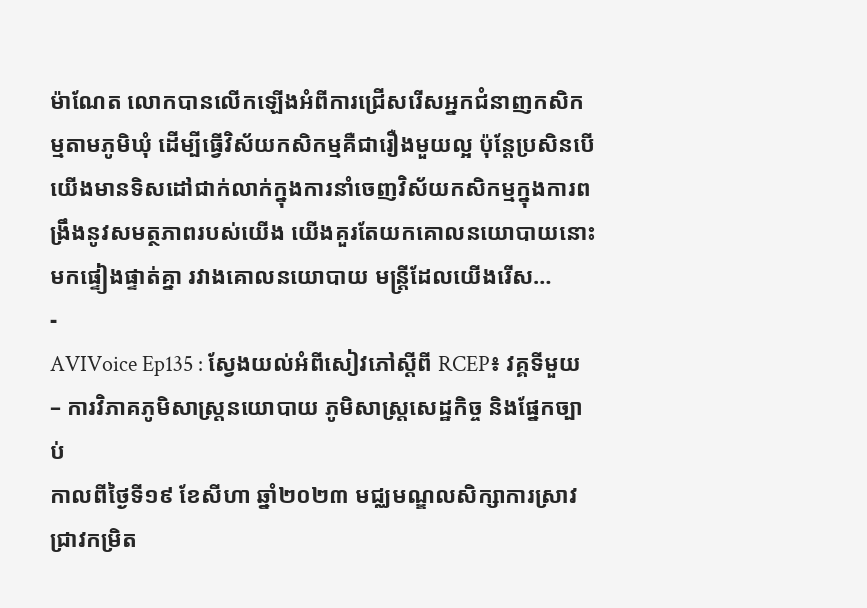ម៉ាណែត លោកបានលើកឡើងអំពីការជ្រើសរើសអ្នកជំនាញកសិកម្មតាមភូមិឃុំ ដើម្បីធ្វើវិស័យកសិកម្មគឺជារឿងមួយល្អ ប៉ុន្តែប្រសិនបើយើងមានទិសដៅជាក់លាក់ក្នុងការនាំចេញវិស័យកសិកម្មក្នុងការពង្រឹងនូវសមត្ថភាពរបស់យើង យើងគួរតែយកគោលនយោបាយនោះមកផ្ទៀងផ្ទាត់គ្នា រវាងគោលនយោបាយ មន្ត្រីដែលយើងរើស…
-
AVIVoice Ep135 : ស្វែងយល់អំពីសៀវភៅស្ដីពី RCEP៖ វគ្គទីមួយ – ការវិភាគភូមិសាស្រ្តនយោបាយ ភូមិសាស្រ្តសេដ្ឋកិច្ច និងផ្នែកច្បាប់
កាលពីថ្ងៃទី១៩ ខែសីហា ឆ្នាំ២០២៣ មជ្ឈមណ្ឌលសិក្សាការស្រាវជ្រាវកម្រិត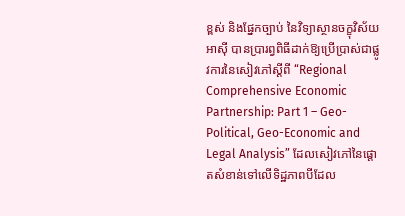ខ្ពស់ និងផ្នែកច្បាប់ នៃវិទ្យាស្ថានចក្ខុវិស័យអាស៊ី បានប្រារព្វពិធីដាក់ឱ្យប្រើប្រាស់ជាផ្លូវការនៃសៀវភៅស្ដីពី “Regional Comprehensive Economic Partnership: Part 1 – Geo-Political, Geo-Economic and Legal Analysis” ដែលសៀវភៅនៃផ្ដោតសំខាន់ទៅលើទិដ្ឋភាពបីដែល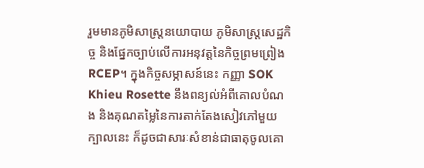រួមមានភូមិសាស្រ្តនយោបាយ ភូមិសាស្រ្តសេដ្ឋកិច្ច និងផ្នែកច្បាប់លើការអនុវត្តនៃកិច្ចព្រមព្រៀង RCEP។ ក្នុងកិច្ចសម្ភាសន៍នេះ កញ្ញា SOK Khieu Rosette នឹងពន្យល់អំពីគោលបំណង និងគុណតម្លៃនៃការតាក់តែងសៀវភៅមួយក្បាលនេះ ក៏ដូចជាសារៈសំខាន់ជាធាតុចូលគោ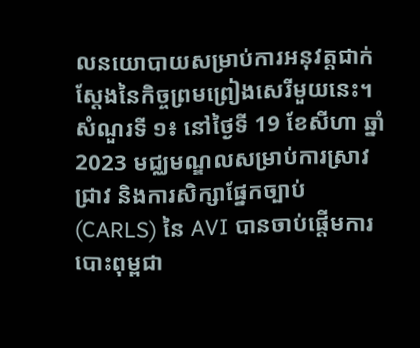លនយោបាយសម្រាប់ការអនុវត្តជាក់ស្ដែងនៃកិច្ចព្រមព្រៀងសេរីមួយនេះ។ សំណួរទី ១៖ នៅថ្ងៃទី 19 ខែសីហា ឆ្នាំ 2023 មជ្ឈមណ្ឌលសម្រាប់ការស្រាវជ្រាវ និងការសិក្សាផ្នែកច្បាប់ (CARLS) នៃ AVI បានចាប់ផ្តើមការបោះពុម្ពជា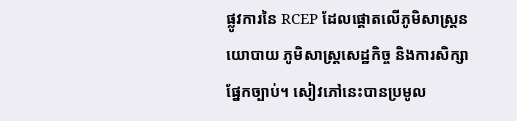ផ្លូវការនៃ RCEP ដែលផ្តោតលើភូមិសាស្ត្រនយោបាយ ភូមិសាស្ត្រសេដ្ឋកិច្ច និងការសិក្សាផ្នែកច្បាប់។ សៀវភៅនេះបានប្រមូល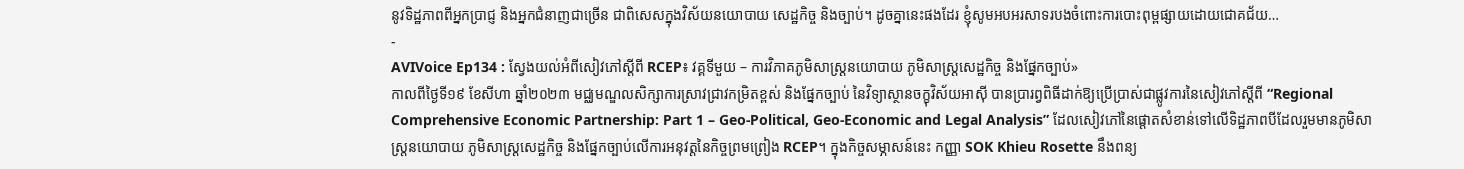នូវទិដ្ឋភាពពីអ្នកប្រាជ្ញ និងអ្នកជំនាញជាច្រើន ជាពិសេសក្នុងវិស័យនយោបាយ សេដ្ឋកិច្ច និងច្បាប់។ ដូចគ្នានេះផងដែរ ខ្ញុំសូមអបអរសាទរបងចំពោះការបោះពុម្ពផ្សាយដោយជោគជ័យ…
-
AVIVoice Ep134 : ស្វែងយល់អំពីសៀវភៅស្ដីពី RCEP៖ វគ្គទីមួយ – ការវិភាគភូមិសាស្រ្តនយោបាយ ភូមិសាស្រ្តសេដ្ឋកិច្ច និងផ្នែកច្បាប់»
កាលពីថ្ងៃទី១៩ ខែសីហា ឆ្នាំ២០២៣ មជ្ឈមណ្ឌលសិក្សាការស្រាវជ្រាវកម្រិតខ្ពស់ និងផ្នែកច្បាប់ នៃវិទ្យាស្ថានចក្ខុវិស័យអាស៊ី បានប្រារព្វពិធីដាក់ឱ្យប្រើប្រាស់ជាផ្លូវការនៃសៀវភៅស្ដីពី “Regional Comprehensive Economic Partnership: Part 1 – Geo-Political, Geo-Economic and Legal Analysis” ដែលសៀវភៅនៃផ្ដោតសំខាន់ទៅលើទិដ្ឋភាពបីដែលរួមមានភូមិសាស្រ្តនយោបាយ ភូមិសាស្រ្តសេដ្ឋកិច្ច និងផ្នែកច្បាប់លើការអនុវត្តនៃកិច្ចព្រមព្រៀង RCEP។ ក្នុងកិច្ចសម្ភាសន៍នេះ កញ្ញា SOK Khieu Rosette នឹងពន្យ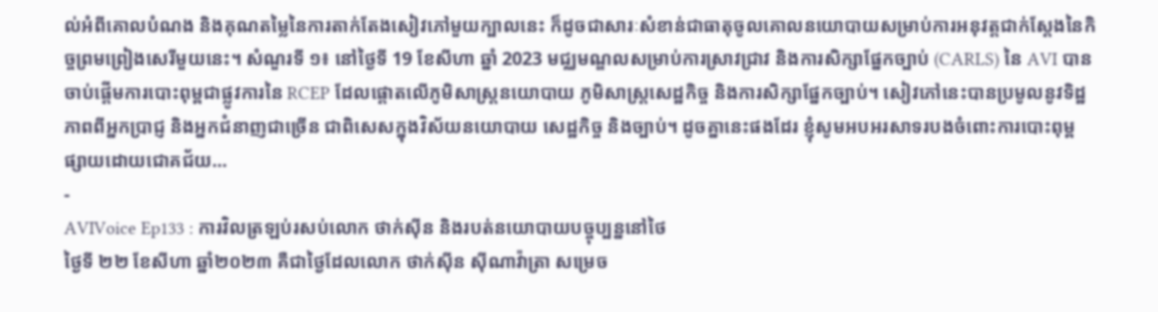ល់អំពីគោលបំណង និងគុណតម្លៃនៃការតាក់តែងសៀវភៅមួយក្បាលនេះ ក៏ដូចជាសារៈសំខាន់ជាធាតុចូលគោលនយោបាយសម្រាប់ការអនុវត្តជាក់ស្ដែងនៃកិច្ចព្រមព្រៀងសេរីមួយនេះ។ សំណួរទី ១៖ នៅថ្ងៃទី 19 ខែសីហា ឆ្នាំ 2023 មជ្ឈមណ្ឌលសម្រាប់ការស្រាវជ្រាវ និងការសិក្សាផ្នែកច្បាប់ (CARLS) នៃ AVI បានចាប់ផ្តើមការបោះពុម្ពជាផ្លូវការនៃ RCEP ដែលផ្តោតលើភូមិសាស្ត្រនយោបាយ ភូមិសាស្ត្រសេដ្ឋកិច្ច និងការសិក្សាផ្នែកច្បាប់។ សៀវភៅនេះបានប្រមូលនូវទិដ្ឋភាពពីអ្នកប្រាជ្ញ និងអ្នកជំនាញជាច្រើន ជាពិសេសក្នុងវិស័យនយោបាយ សេដ្ឋកិច្ច និងច្បាប់។ ដូចគ្នានេះផងដែរ ខ្ញុំសូមអបអរសាទរបងចំពោះការបោះពុម្ពផ្សាយដោយជោគជ័យ…
-
AVIVoice Ep133 : ការវិលត្រឡប់រសប់លោក ថាក់ស៊ីន និងរបត់នយោបាយបច្ចុប្បន្ននៅថៃ
ថ្ងៃទី ២២ ខែសីហា ឆ្នាំ២០២៣ គឺជាថ្ងៃដែលលោក ថាក់ស៊ីន ស៊ីណាវ៉ាត្រា សម្រេច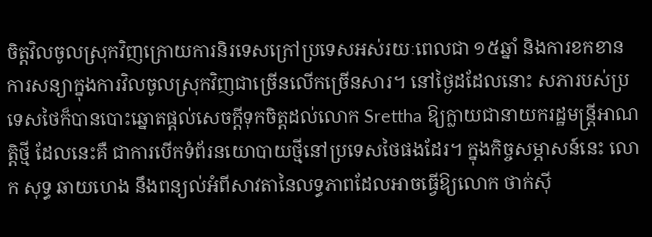ចិត្តវិលចូលស្រុកវិញក្រោយការនិរទេសក្រៅប្រទេសអស់រយៈពេលជា ១៥ឆ្នាំ និងការខកខានការសន្យាក្នុងការវិលចូលស្រុកវិញជាច្រើនលើកច្រើនសារ។ នៅថ្ងៃដដែលនោះ សភារបស់ប្រទេសថៃក៏បានបោះឆ្នោតផ្ដល់សេចក្ដីទុកចិត្តដល់លោក Srettha ឱ្យក្លាយជានាយករដ្ឋមន្ត្រីអាណត្តិថ្មី ដែលនេះគឺ ជាការបើកទំព័រនយោបាយថ្មីនៅប្រទេសថៃផងដែរ។ ក្នុងកិច្ចសម្ភាសន៍នេះ លោក សុទ្ធ ឆាយហេង នឹងពន្យល់អំពីសាវតានៃលទ្ធភាពដែលអាចធ្វើឱ្យលោក ថាក់ស៊ី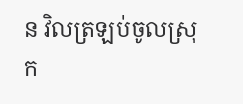ន វិលត្រឡប់ចូលស្រុក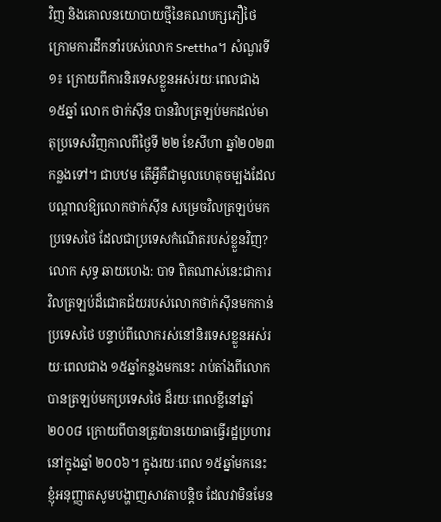វិញ និងគោលនយោបាយថ្មីនៃគណបក្សភឿថៃក្រោមការដឹកនាំរបស់លោក Srettha។ សំណួរទី១៖ ក្រោយពីការនិរទេសខ្លួនអស់រយៈពេលជាង ១៥ឆ្នាំ លោក ថាក់ស៊ីន បានវិលត្រឡប់មកដល់មាតុប្រទេសវិញកាលពីថ្ងៃទី ២២ ខែសីហា ឆ្នាំ២០២៣ កន្លងទៅ។ ជាបឋម តើអ្វីគឺជាមូលហេតុចម្បងដែលបណ្តាលឱ្យលោកថាក់ស៊ីន សម្រេចវិលត្រឡប់មកប្រទេសថៃ ដែលជាប្រទេសកំណើតរបស់ខ្លួនវិញ? លោក សុទ្ធ ឆាយហេង: បាទ ពិតណាស់នេះជាការវិលត្រឡប់ដ៏ជោគជ័យរបស់លោកថាក់ស៊ីនមកកាន់ប្រទេសថៃ បន្ទាប់ពីលោករស់នៅនិរទេសខ្លួនអស់រយៈពេលជាង ១៥ឆ្នាំកន្លងមកនេះ រាប់តាំងពីលោកបានត្រឡប់មកប្រទេសថៃ ដ៏រយៈពេលខ្លីនៅឆ្នាំ២០០៨ ក្រោយពីបានត្រូវបានយោធាធ្វើរដ្ឋប្រហារនៅក្នុងឆ្នាំ ២០០៦។ ក្នុងរយៈពេល ១៥ឆ្នាំមកនេះ ខ្ញុំអនុញ្ញាតសូមបង្ហាញសាវតាបន្តិច ដែលវាមិនមែន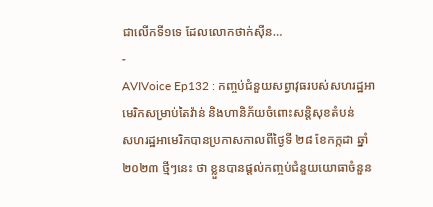ជាលើកទី១ទេ ដែលលោកថាក់ស៊ីន…
-
AVIVoice Ep132 : កញ្ចប់ជំនួយសព្វាវុធរបស់សហរដ្ឋអាមេរិកសម្រាប់តៃវ៉ាន់ និងហានិភ័យចំពោះសន្តិសុខតំបន់
សហរដ្ឋអាមេរិកបានប្រកាសកាលពីថ្ងៃទី ២៨ ខែកក្កដា ឆ្នាំ ២០២៣ ថ្មីៗនេះ ថា ខ្លួនបានផ្តល់កញ្ចប់ជំនួយយោធាចំនួន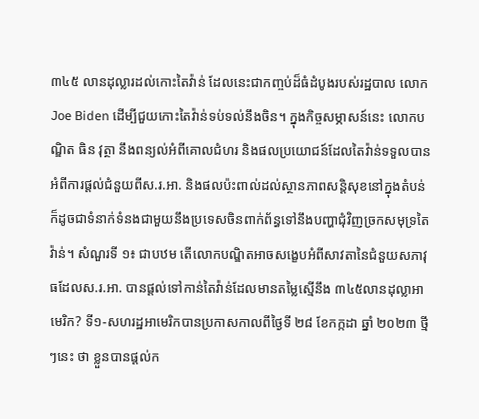៣៤៥ លានដុល្លារដល់កោះតៃវ៉ាន់ ដែលនេះជាកញ្ចប់ដ៏ធំដំបូងរបស់រដ្ឋបាល លោក Joe Biden ដើម្បីជួយកោះតៃវ៉ាន់ទប់ទល់នឹងចិន។ ក្នុងកិច្ចសម្ភាសន៍នេះ លោកបណ្ឌិត ធិន វុត្ថា នឹងពន្យល់អំពីគោលជំហរ និងផលប្រយោជន៍ដែលតៃវ៉ាន់ទទួលបានអំពីការផ្ដល់ជំនួយពីស.រ.អា. និងផលប៉ះពាល់ដល់ស្ថានភាពសន្តិសុខនៅក្នុងតំបន់ ក៏ដូចជាទំនាក់ទំនងជាមួយនឹងប្រទេសចិនពាក់ព័ន្ធទៅនឹងបញ្ហាជុំវិញច្រកសមុទ្រតៃវ៉ាន់។ សំណួរទី ១៖ ជាបឋម តើលោកបណ្ឌិតអាចសង្ខេបអំពីសាវតានៃជំនួយសភាវុធដែលស.រ.អា. បានផ្ដល់ទៅកាន់តៃវ៉ាន់ដែលមានតម្លៃស្មើនឹង ៣៤៥លានដុល្លាអាមេរិក? ទី១-សហរដ្ឋអាមេរិកបានប្រកាសកាលពីថ្ងៃទី ២៨ ខែកក្កដា ឆ្នាំ ២០២៣ ថ្មីៗនេះ ថា ខ្លួនបានផ្តល់ក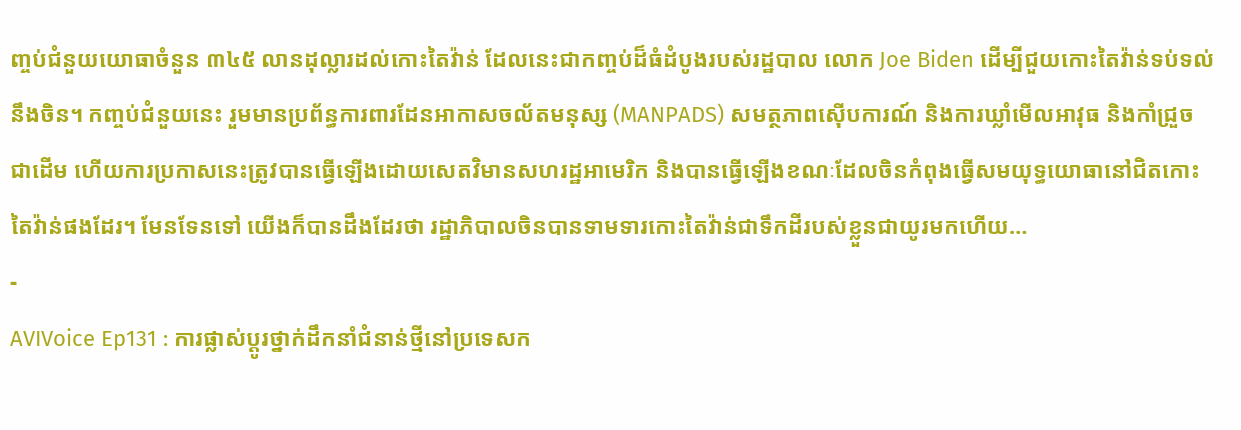ញ្ចប់ជំនួយយោធាចំនួន ៣៤៥ លានដុល្លារដល់កោះតៃវ៉ាន់ ដែលនេះជាកញ្ចប់ដ៏ធំដំបូងរបស់រដ្ឋបាល លោក Joe Biden ដើម្បីជួយកោះតៃវ៉ាន់ទប់ទល់នឹងចិន។ កញ្ចប់ជំនួយនេះ រួមមានប្រព័ន្ធការពារដែនអាកាសចល័តមនុស្ស (MANPADS) សមត្ថភាពស៊ើបការណ៍ និងការឃ្លាំមើលអាវុធ និងកាំជ្រួច ជាដើម ហើយការប្រកាសនេះត្រូវបានធ្វើឡើងដោយសេតវិមានសហរដ្ឋអាមេរិក និងបានធ្វើឡើងខណៈដែលចិនកំពុងធ្វើសមយុទ្ធយោធានៅជិតកោះតៃវ៉ាន់ផងដែរ។ មែនទែនទៅ យើងក៏បានដឹងដែរថា រដ្ឋាភិបាលចិនបានទាមទារកោះតៃវ៉ាន់ជាទឹកដីរបស់ខ្លួនជាយូរមកហើយ…
-
AVIVoice Ep131 : ការផ្លាស់ប្តូរថ្នាក់ដឹកនាំជំនាន់ថ្មីនៅប្រទេសក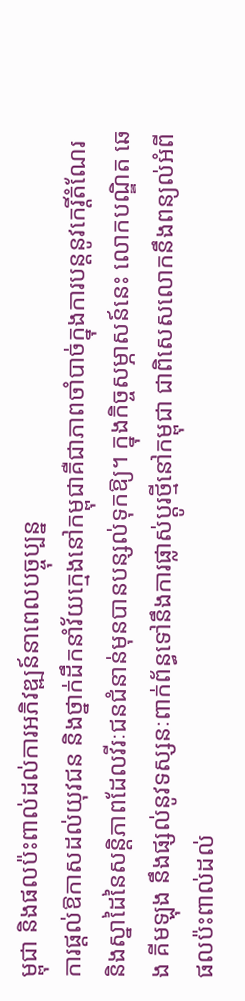ម្ពុជា និងផលប៉ះពាល់ដល់ការអភិវឌ្ឍន៍នាពេលបច្ចុប្បន្ន
ការផ្ដល់ឱកាសដល់យុវជន និងថ្នាក់ដឹកនាំវ័យក្មេងនៅកម្ពុជាគឺជាភាពចាំបាច់ក្នុងការបន្តនូវកេរ្តិ៍តំណែរ និងស្នាដៃនៃសន្តិភាពដែលវីរៈជនជំនាន់មុនបានបន្សល់ទុកឱ្យ។ ក្នុងកិច្ចសម្ភាសន៍នេះ លោកបណ្ឌិត ឆេង គីមឡុង នឹងផ្សល់នូវទស្សនៈពាក់ព័ន្ធទៅនឹងការផ្លាស់ប្ដូរថ្មីនៅកម្ពុជា ជាពិសេសលោកនឹងពន្យល់អំពីផលប៉ះពាល់ដល់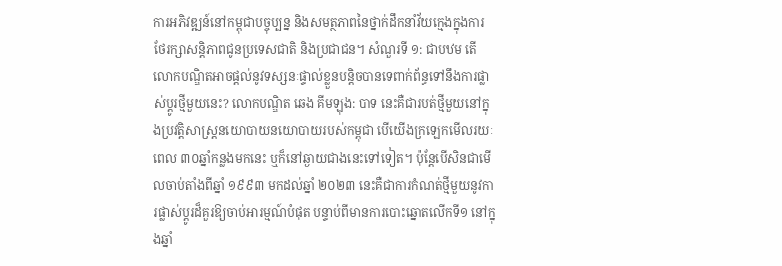ការអភិវឌ្ឍន៍នៅកម្ពុជាបច្ចុប្បន្ន និងសមត្ថភាពនៃថ្នាក់ដឹកនាំវ័យក្មេងក្នុងការថែរក្សាសន្តិភាពជូនប្រទេសជាតិ និងប្រជាជន។ សំណួរទី ១: ជាបឋម តើលោកបណ្ឌិតអាចផ្តល់នូវទស្សនៈផ្ទាល់ខ្លួនបន្តិចបានទេពាក់ព័ន្ធទៅនឹងការផ្លាស់ប្តូរថ្មីមួយនេះ? លោកបណ្ឌិត ឆេង គីមឡុង: បាទ នេះគឺជារបត់ថ្មីមួយនៅក្នុងប្រវត្តិសាស្ត្រនយោបាយនយោបាយរបស់កម្ពុជា បើយើងក្រឡេកមើលរយៈពេល ៣០ឆ្នាំកន្លងមកនេះ ឬក៏នៅឆ្ងាយជាងនេះទៅទៀត។ ប៉ុន្តែបើសិនជាមើលចាប់តាំងពីឆ្នាំ ១៩៩៣ មកដល់ឆ្នាំ ២០២៣ នេះគឺជាការកំណត់ថ្មីមួយនូវការផ្លាស់ប្តូរដ៏គួរឱ្យចាប់អារម្មណ៍បំផុត បន្ទាប់ពីមានការបោះឆ្នោតលើកទី១ នៅក្នុងឆ្នាំ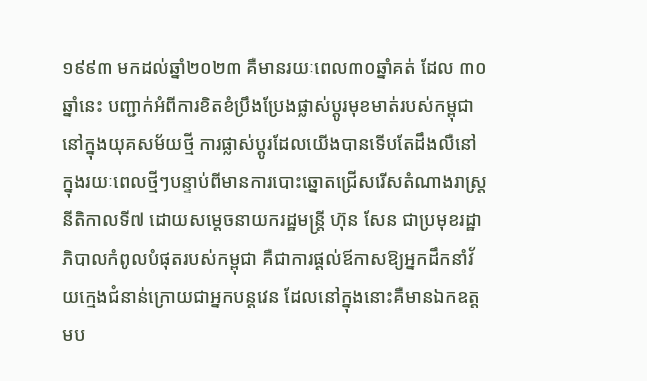១៩៩៣ មកដល់ឆ្នាំ២០២៣ គឺមានរយៈពេល៣០ឆ្នាំគត់ ដែល ៣០ឆ្នាំនេះ បញ្ជាក់អំពីការខិតខំប្រឹងប្រែងផ្លាស់ប្តូរមុខមាត់របស់កម្ពុជានៅក្នុងយុគសម័យថ្មី ការផ្លាស់ប្តូរដែលយើងបានទើបតែដឹងលឺនៅក្នុងរយៈពេលថ្មីៗបន្ទាប់ពីមានការបោះឆ្នោតជ្រើសរើសតំណាងរាស្ត្រនីតិកាលទី៧ ដោយសម្តេចនាយករដ្ឋមន្ត្រី ហ៊ុន សែន ជាប្រមុខរដ្ឋាភិបាលកំពូលបំផុតរបស់កម្ពុជា គឺជាការផ្តល់ឪកាសឱ្យអ្នកដឹកនាំវ័យក្មេងជំនាន់ក្រោយជាអ្នកបន្តវេន ដែលនៅក្នុងនោះគឺមានឯកឧត្តមប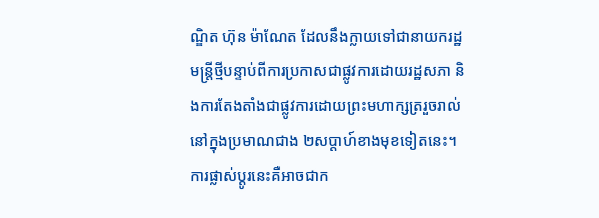ណ្ឌិត ហ៊ុន ម៉ាណែត ដែលនឹងក្លាយទៅជានាយករដ្ឋមន្ត្រីថ្មីបន្ទាប់ពីការប្រកាសជាផ្លូវការដោយរដ្ឋសភា និងការតែងតាំងជាផ្លូវការដោយព្រះមហាក្សត្ររួចរាល់នៅក្នុងប្រមាណជាង ២សប្តាហ៍ខាងមុខទៀតនេះ។ ការផ្លាស់ប្តូរនេះគឺអាចជាក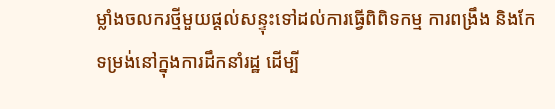ម្លាំងចលករថ្មីមួយផ្តល់សន្ទុះទៅដល់ការធ្វើពិពិទកម្ម ការពង្រឹង និងកែទម្រង់នៅក្នុងការដឹកនាំរដ្ឋ ដើម្បី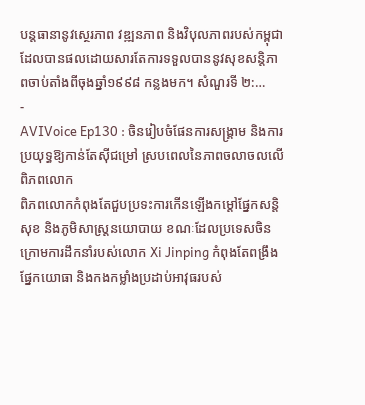បន្តធានានូវស្ថេរភាព វឌ្ឍនភាព និងវិបុលភាពរបស់កម្ពុជាដែលបានផលដោយសារតែការទទួលបាននូវសុខសន្តិភាពចាប់តាំងពីចុងឆ្នាំ១៩៩៨ កន្លងមក។ សំណួរទី ២:…
-
AVIVoice Ep130 : ចិនរៀបចំផែនការសង្រ្គាម និងការប្រយុទ្ធឱ្យកាន់តែស៊ីជម្រៅ ស្របពេលនៃភាពចលាចលលើពិភពលោក
ពិភពលោកកំពុងតែជួបប្រទះការកើនឡើងកម្ដៅផ្នែកសន្តិសុខ និងភូមិសាស្រ្តនយោបាយ ខណៈដែលប្រទេសចិនក្រោមការដឹកនាំរបស់លោក Xi Jinping កំពុងតែពង្រឹងផ្នែកយោធា និងកងកម្លាំងប្រដាប់អាវុធរបស់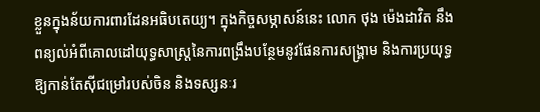ខ្លួនក្នុងន័យការពារដែនអធិបតេយ្យ។ ក្នុងកិច្ចសម្ភាសន៍នេះ លោក ថុង ម៉េងដាវិត នឹងពន្យល់អំពីគោលដៅយុទ្ធសាស្រ្តនៃការពង្រឹងបន្ថែមនូវផែនការសង្រ្គាម និងការប្រយុទ្ធឱ្យកាន់តែស៊ីជម្រៅរបស់ចិន និងទស្សនៈរ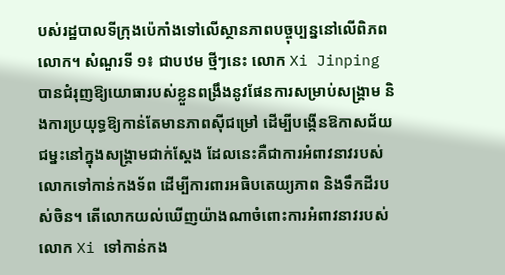បស់រដ្ឋបាលទីក្រុងប៉េកាំងទៅលើស្ថានភាពបច្ចុប្បន្ននៅលើពិភពលោក។ សំណួរទី ១៖ ជាបឋម ថ្មីៗនេះ លោក Xi Jinping បានជំរុញឱ្យយោធារបស់ខ្លួនពង្រឹងនូវផែនការសម្រាប់សង្រ្គាម និងការប្រយុទ្ធឱ្យកាន់តែមានភាពស៊ីជម្រៅ ដើម្បីបង្កើនឱកាសជ័យជម្នះនៅក្នុងសង្រ្គាមជាក់ស្ដែង ដែលនេះគឺជាការអំពាវនាវរបស់លោកទៅកាន់កងទ័ព ដើម្បីការពារអធិបតេយ្យភាព និងទឹកដីរបស់ចិន។ តើលោកយល់ឃើញយ៉ាងណាចំពោះការអំពាវនាវរបស់លោក Xi ទៅកាន់កង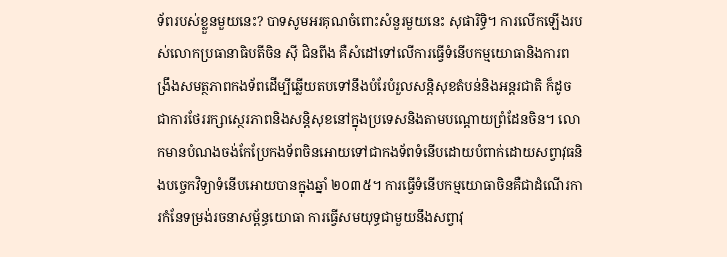ទ័ពរបស់ខ្លួនមួយនេះ? បាទសូមអរគុណចំពោះសំនួរមួយនេះ សុផារិទ្ធិ។ ការលើកឡើងរបស់លោកប្រធានាធិបតីចិន ស៊ី ជិនពីង គឺសំដៅទៅលើការធ្វើទំនើបកម្មយោធានិងការពង្រឹងសមត្ថភាពកងទ័ពដើម្បីឆ្លើយតបទៅនឹងបំរែបំរួលសន្តិសុខតំបន់និងអន្តរជាតិ ក៏ដូចជាការថែររក្សាស្ថេរភាពនិងសន្តិសុខនៅក្នុងប្រទេសនិងតាមបណ្តោយព្រំដែនចិន។ លោកមានបំណងចង់កែប្រែកងទ័ពចិនអោយទៅជាកងទ័ពទំនើបដោយបំពាក់ដោយសព្វាវុធនិងបច្ចេកវិទ្យាទំនើបអោយបានក្នុងឆ្នាំ ២០៣៥។ ការធ្វើទំនើបកម្មយោធាចិនគឺជាដំណើរការកំនែទម្រង់រចនាសម្ព័ន្ធយោធា ការធ្វើសមយុទ្ធជាមួយនឹងសព្វាវុ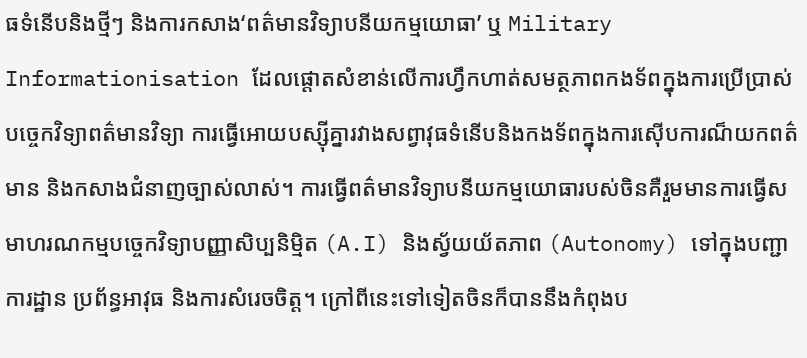ធទំនើបនិងថ្មីៗ និងការកសាង‘ពត៌មានវិទ្យាបនីយកម្មយោធា’ ឬ Military Informationisation ដែលផ្តោតសំខាន់លើការហ្វឹកហាត់សមត្ថភាពកងទ័ពក្នុងការប្រើប្រាស់បច្ចេកវិទ្យាពត៌មានវិទ្យា ការធ្វើអោយបស្ស៊ីគ្នារវាងសព្វាវុធទំនើបនិងកងទ័ពក្នុងការស៊ើបការណ៏យកពត៌មាន និងកសាងជំនាញច្បាស់លាស់។ ការធ្វើពត៌មានវិទ្យាបនីយកម្មយោធារបស់ចិនគឺរួមមានការធ្វើសមាហរណកម្មបច្ចេកវិទ្យាបញ្ញាសិប្បនិម្មិត (A.I) និងស្វ័យយ័តភាព (Autonomy) ទៅក្នុងបញ្ជាការដ្ឋាន ប្រព័ន្ធអាវុធ និងការសំរេចចិត្ត។ ក្រៅពីនេះទៅទៀតចិនក៏បាននឹងកំពុងប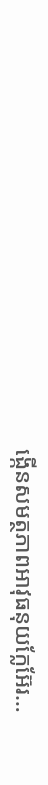ង្កើនសមត្ថភាពអាវុធនុយក្លែអ៊ែរ…